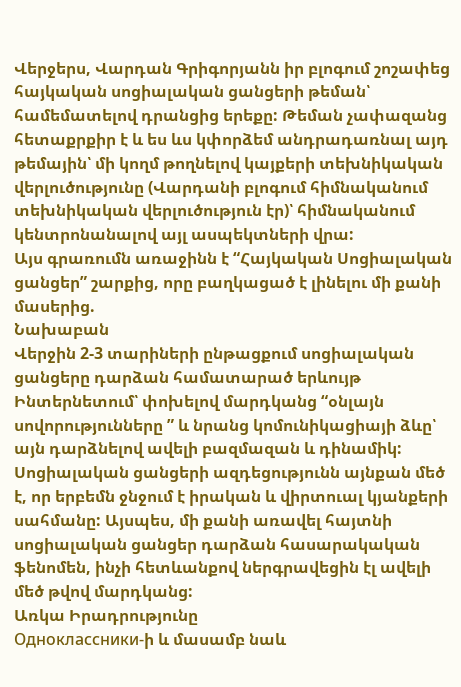Վերջերս, Վարդան Գրիգորյանն իր բլոգում շոշափեց հայկական սոցիալական ցանցերի թեման՝ համեմատելով դրանցից երեքը: Թեման չափազանց հետաքրքիր է և ես ևս կփորձեմ անդրադառնալ այդ թեմային՝ մի կողմ թողնելով կայքերի տեխնիկական վերլուծությունը (Վարդանի բլոգում հիմնականում տեխնիկական վերլուծություն էր)՝ հիմնականում կենտրոնանալով այլ ասպեկտների վրա:
Այս գրառումն առաջինն է “Հայկական Սոցիալական ցանցեր” շարքից, որը բաղկացած է լինելու մի քանի մասերից.
Նախաբան
Վերջին 2-3 տարիների ընթացքում սոցիալական ցանցերը դարձան համատարած երևույթ Ինտերնետում՝ փոխելով մարդկանց “օնլայն սովորությունները ” և նրանց կոմունիկացիայի ձևը՝ այն դարձնելով ավելի բազմազան և դինամիկ: Սոցիալական ցանցերի ազդեցությունն այնքան մեծ է, որ երբեմն ջնջում է իրական և վիրտուալ կյանքերի սահմանը: Այսպես, մի քանի առավել հայտնի սոցիալական ցանցեր դարձան հասարակական ֆենոմեն, ինչի հետևանքով ներգրավեցին էլ ավելի մեծ թվով մարդկանց:
Առկա Իրադրությունը
Одноклассники-ի և մասամբ նաև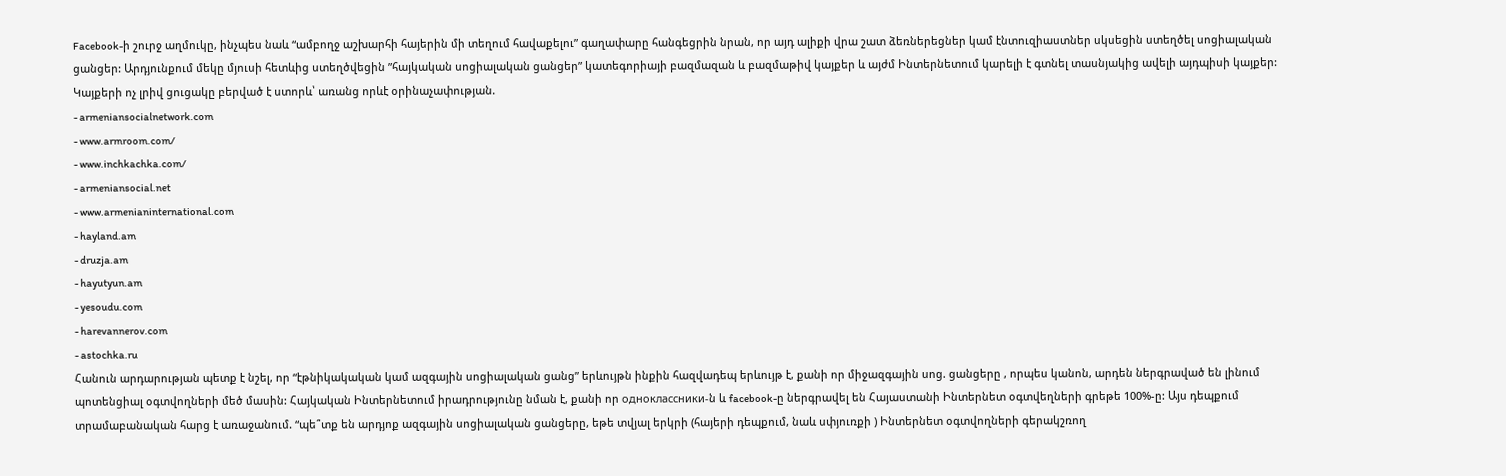Facebook-ի շուրջ աղմուկը, ինչպես նաև “ամբողջ աշխարհի հայերին մի տեղում հավաքելու” գաղափարը հանգեցրին նրան, որ այդ ալիքի վրա շատ ձեռներեցներ կամ էնտուզիաստներ սկսեցին ստեղծել սոցիալական ցանցեր: Արդյունքում մեկը մյուսի հետևից ստեղծվեցին ”հայկական սոցիալական ցանցեր” կատեգորիայի բազմազան և բազմաթիվ կայքեր և այժմ Ինտերնետում կարելի է գտնել տասնյակից ավելի այդպիսի կայքեր: Կայքերի ոչ լրիվ ցուցակը բերված է ստորև՝ առանց որևէ օրինաչափության.
- armeniansocialnetwork.com
- www.armroom.com/
- www.inchkachka.com/
- armeniansocial.net
- www.armenianinternational.com
- hayland.am
- druzja.am
- hayutyun.am
- yesoudu.com
- harevannerov.com
- astochka.ru
Հանուն արդարության պետք է նշել, որ “էթնիկակական կամ ազգային սոցիալական ցանց” երևույթն ինքին հազվադեպ երևույթ է, քանի որ միջազգային սոց. ցանցերը , որպես կանոն, արդեն ներգրաված են լինում պոտենցիալ օգտվողների մեծ մասին: Հայկական Ինտերնետում իրադրությունը նման է, քանի որ одноклассники-ն և facebook-ը ներգրավել են Հայաստանի Ինտերնետ օգտվեղների գրեթե 100%-ը: Այս դեպքում տրամաբանական հարց է առաջանում. “պե՞տք են արդյոք ազգային սոցիալական ցանցերը, եթե տվյալ երկրի (հայերի դեպքում, նաև սփյուռքի ) Ինտերնետ օգտվողների գերակշռող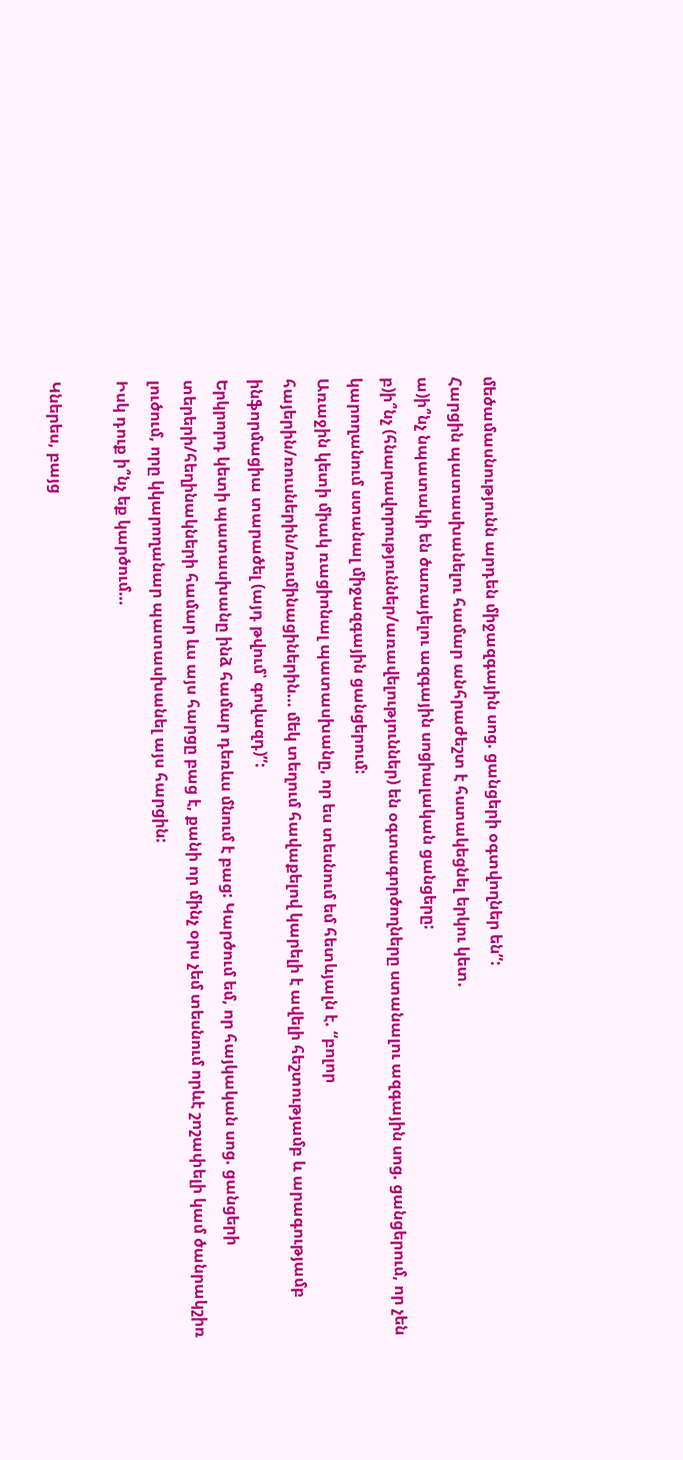մեծամասնությունն արդեն միջազգային սոց. ցանցերի օգտվողներ են”:
Հարցին պատասխանելու համար անհրաժեշտ է հստակեցնել երկու կետ.
ա)ի՞նչ նպատակի են ծառայելու ազգային սոցիալական ցանցերը:
բ)ի՞նչ (հնարավորություններ/առավելություններ) են օգտագործողները ստանալու ազգային սոց. ցանցերում, որ չեն կարողանում ստանալ միջազգային ցանցերում:
Առաջին կետի միակ ռացիոնալ պատասխանը, որ ես տեսնում եմ հետևյալն է. “բոլոր հայերին/ռուսներին/ռումինացիներին… մեկ տեղում հավաքելով կարելի է ավելի հեշտությամբ և արագությամբ ինֆորմացիա տարածել (այդ թվում՝ գովազդ)”:
Երկրորդ կետի պատասխանը ինձ համար դեռևս մնում է բաց: Կարծում եմ, որ հայկական սոց. ցանցերի տերերի/հեղինակների համար ևս այս հարցը բաց է, քանի որ մինչ օրս չեմ տեսնում որևէ շոշափելի կամ ծանրակշիռ լուծում, որը կկարողանար պատասխանել այս հարցին:
Իսկ դուք ի՞նչ եք կարծում…

Կներես, բայց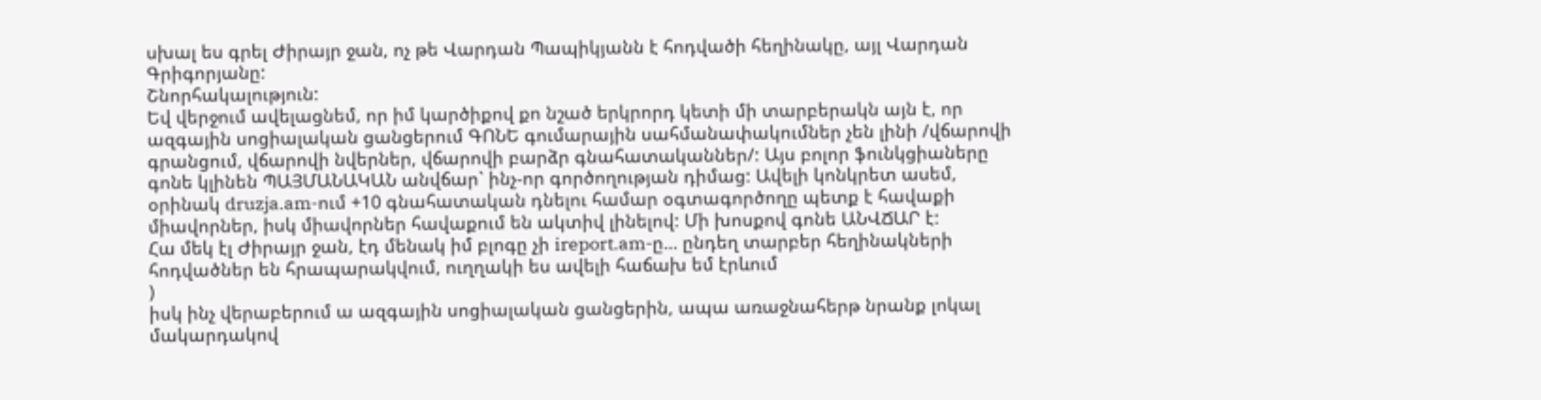սխալ ես գրել Ժիրայր ջան, ոչ թե Վարդան Պապիկյանն է հոդվածի հեղինակը, այլ Վարդան Գրիգորյանը:
Շնորհակալություն:
Եվ վերջում ավելացնեմ, որ իմ կարծիքով քո նշած երկրորդ կետի մի տարբերակն այն է, որ ազգային սոցիալական ցանցերում ԳՈՆԵ գումարային սահմանափակումներ չեն լինի /վճարովի գրանցում, վճարովի նվերներ, վճարովի բարձր գնահատականներ/: Այս բոլոր ֆունկցիաները գոնե կլինեն ՊԱՅՄԱՆԱԿԱՆ անվճար` ինչ-որ գործողության դիմաց: Ավելի կոնկրետ ասեմ, օրինակ druzja.am-ում +10 գնահատական դնելու համար օգտագործողը պետք է հավաքի միավորներ, իսկ միավորներ հավաքում են ակտիվ լինելով: Մի խոսքով գոնե ԱՆՎՃԱՐ է:
Հա մեկ էլ Ժիրայր ջան, էդ մենակ իմ բլոգը չի ireport.am-ը… ընդեղ տարբեր հեղինակների հոդվածներ են հրապարակվում, ուղղակի ես ավելի հաճախ եմ էրևում
)
իսկ ինչ վերաբերում ա ազգային սոցիալական ցանցերին, ապա առաջնահերթ նրանք լոկալ մակարդակով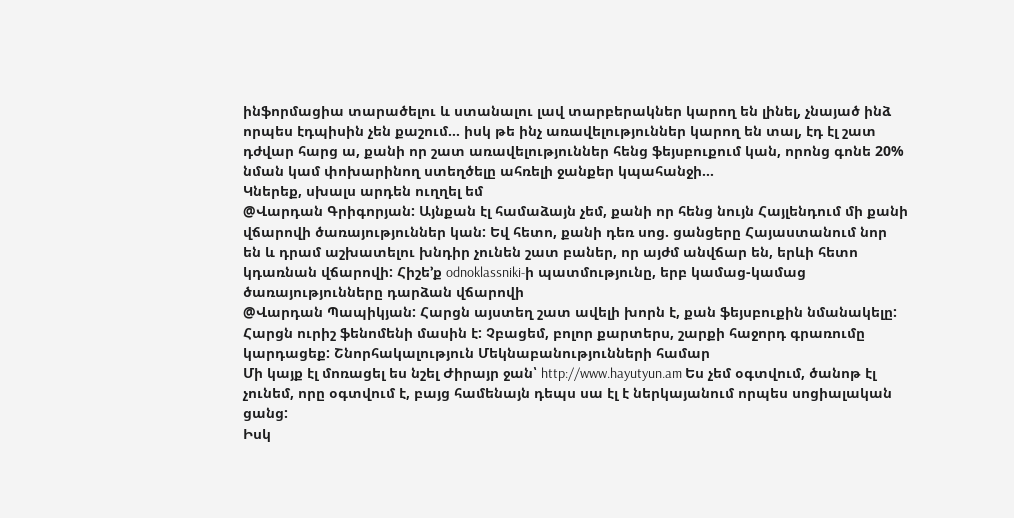ինֆորմացիա տարածելու և ստանալու լավ տարբերակներ կարող են լինել, չնայած ինձ որպես էդպիսին չեն քաշում… իսկ թե ինչ առավելություններ կարող են տալ, էդ էլ շատ դժվար հարց ա, քանի որ շատ առավելություններ հենց ֆեյսբուքում կան, որոնց գոնե 20% նման կամ փոխարինող ստեղծելը ահռելի ջանքեր կպահանջի…
Կներեք, սխալս արդեն ուղղել եմ
@Վարդան Գրիգորյան: Այնքան էլ համաձայն չեմ, քանի որ հենց նույն Հայլենդում մի քանի վճարովի ծառայություններ կան: Եվ հետո, քանի դեռ սոց. ցանցերը Հայաստանում նոր են և դրամ աշխատելու խնդիր չունեն շատ բաներ, որ այժմ անվճար են, երևի հետո կդառնան վճարովի: Հիշե’ք odnoklassniki-ի պատմությունը, երբ կամաց-կամաց ծառայությունները դարձան վճարովի
@Վարդան Պապիկյան: Հարցն այստեղ շատ ավելի խորն է, քան ֆեյսբուքին նմանակելը: Հարցն ուրիշ ֆենոմենի մասին է: Չբացեմ, բոլոր քարտերս, շարքի հաջորդ գրառումը կարդացեք: Շնորհակալություն Մեկնաբանությունների համար
Մի կայք էլ մոռացել ես նշել Ժիրայր ջան՝ http://www.hayutyun.am Ես չեմ օգտվում, ծանոթ էլ չունեմ, որը օգտվում է, բայց համենայն դեպս սա էլ է ներկայանում որպես սոցիալական ցանց:
Իսկ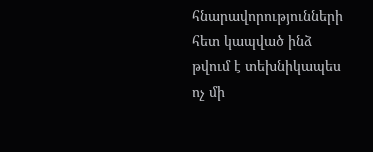հնարավորությունների հետ կապված ինձ թվում է տեխնիկապես ոչ մի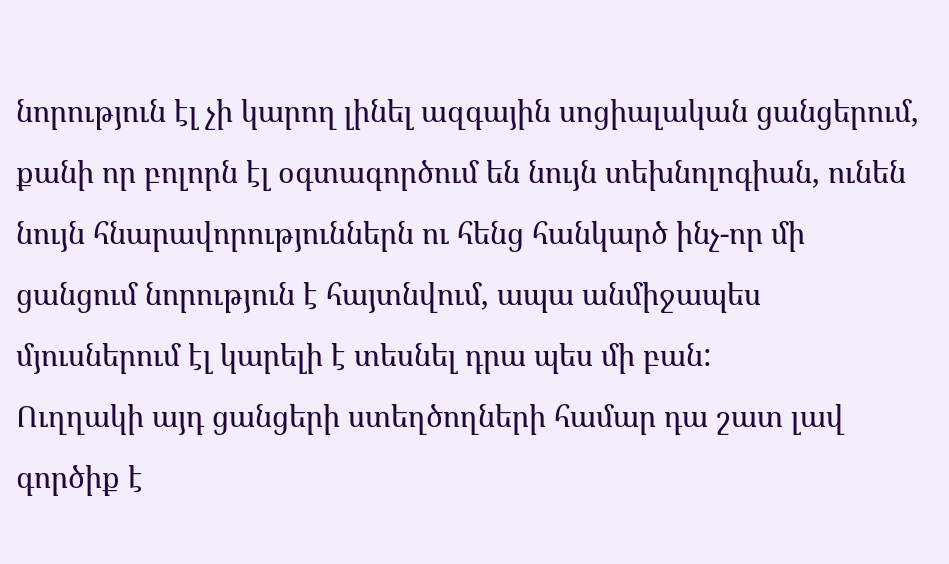նորություն էլ չի կարող լինել ազգային սոցիալական ցանցերում, քանի որ բոլորն էլ օգտագործում են նույն տեխնոլոգիան, ունեն նույն հնարավորություններն ու հենց հանկարծ ինչ-որ մի ցանցում նորություն է հայտնվում, ապա անմիջապես մյուսներում էլ կարելի է տեսնել դրա պես մի բան:
Ուղղակի այդ ցանցերի ստեղծողների համար դա շատ լավ գործիք է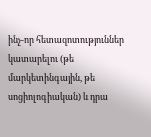ինչ-որ հետազոտություններ կատարելու (թե մարկետինգային, թե սոցիոլոգիական) և դրա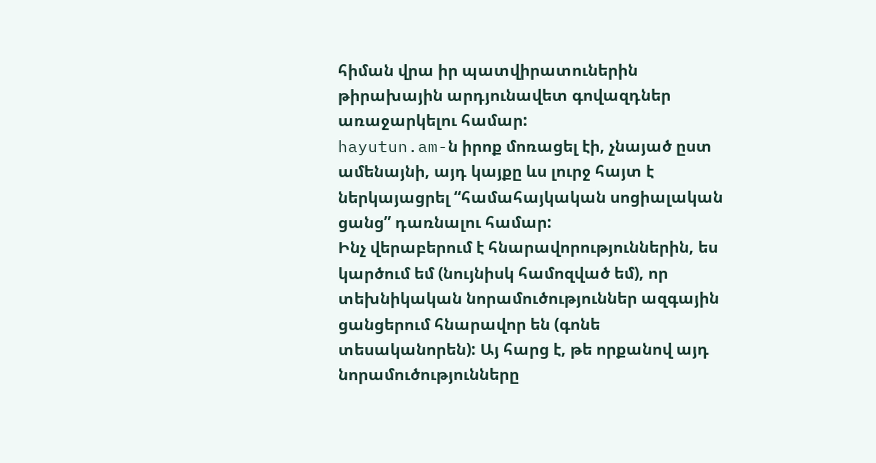հիման վրա իր պատվիրատուներին թիրախային արդյունավետ գովազդներ առաջարկելու համար:
hayutun.am-ն իրոք մոռացել էի, չնայած ըստ ամենայնի, այդ կայքը ևս լուրջ հայտ է ներկայացրել “համահայկական սոցիալական ցանց” դառնալու համար:
Ինչ վերաբերում է հնարավորություններին, ես կարծում եմ (նույնիսկ համոզված եմ), որ տեխնիկական նորամուծություններ ազգային ցանցերում հնարավոր են (գոնե տեսականորեն): Այ հարց է, թե որքանով այդ նորամուծությունները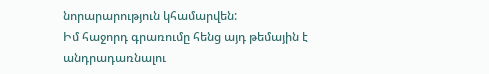նորարարություն կհամարվեն:
Իմ հաջորդ գրառումը հենց այդ թեմային է անդրադառնալու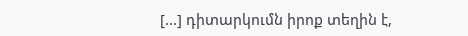[...] դիտարկումն իրոք տեղին է,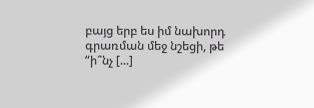բայց երբ ես իմ նախորդ գրառման մեջ նշեցի, թե “ի՞նչ [...]